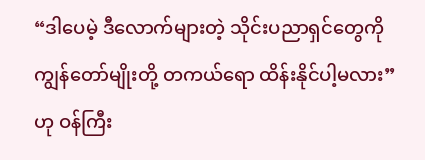“ဒါပေမဲ့ ဒီလောက်များတဲ့ သိုင်းပညာရှင်တွေကို ကျွန်တော်မျိုးတို့ တကယ်ရော ထိန်းနိုင်ပါ့မလား” ဟု ဝန်ကြီး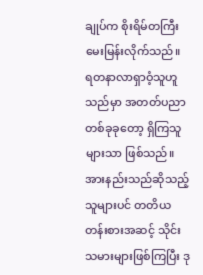ချုပ်က စိုးရိမ်တကြီး မေးမြန်းလိုက်သည်။
ရတနာလာရှာဝံ့သူဟူသည်မှာ အတတ်ပညာ တစ်ခုခုတော့ ရှိကြသူများသာ ဖြစ်သည်။ အားနည်းသည်ဆိုသည့် သူများပင် တတိယတန်းစားအဆင့် သိုင်းသမားများဖြစ်ကြပြီး ဒု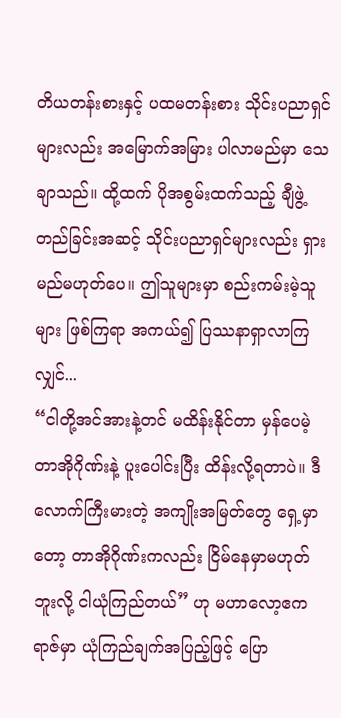တိယတန်းစားနှင့် ပထမတန်းစား သိုင်းပညာရှင်များလည်း အမြောက်အမြား ပါလာမည်မှာ သေချာသည်။ ထို့ထက် ပိုအစွမ်းထက်သည့် ချီဖွဲ့တည်ခြင်းအဆင့် သိုင်းပညာရှင်များလည်း ရှားမည်မဟုတ်ပေ။ ဤသူများမှာ စည်းကမ်းမဲ့သူများ ဖြစ်ကြရာ အကယ်၍ ပြဿနာရှာလာကြလျှင်...
“ငါတို့အင်အားနဲ့တင် မထိန်းနိုင်တာ မှန်ပေမဲ့ တာအိုဂိုဏ်းနဲ့ ပူးပေါင်းပြီး ထိန်းလို့ရတာပဲ။ ဒီလောက်ကြီးမားတဲ့ အကျိုးအမြတ်တွေ ရှေ့မှာတော့ တာအိုဂိုဏ်းကလည်း ငြိမ်နေမှာမဟုတ်ဘူးလို့ ငါယုံကြည်တယ်” ဟု မဟာလော့ဧကရာဇ်မှာ ယုံကြည်ချက်အပြည့်ဖြင့် ပြော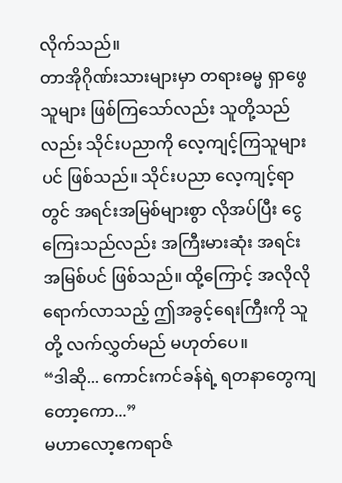လိုက်သည်။
တာအိုဂိုဏ်းသားများမှာ တရားဓမ္မ ရှာဖွေသူများ ဖြစ်ကြသော်လည်း သူတို့သည်လည်း သိုင်းပညာကို လေ့ကျင့်ကြသူများပင် ဖြစ်သည်။ သိုင်းပညာ လေ့ကျင့်ရာတွင် အရင်းအမြစ်များစွာ လိုအပ်ပြီး ငွေကြေးသည်လည်း အကြီးမားဆုံး အရင်းအမြစ်ပင် ဖြစ်သည်။ ထို့ကြောင့် အလိုလို ရောက်လာသည့် ဤအခွင့်ရေးကြီးကို သူတို့ လက်လွှတ်မည် မဟုတ်ပေ။
“ဒါဆို... ကောင်းကင်ခန်ရဲ့ ရတနာတွေကျတော့ကော...”
မဟာလော့ဧကရာဇ်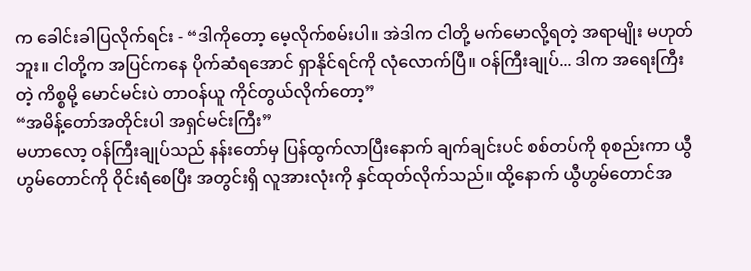က ခေါင်းခါပြလိုက်ရင်း - “ဒါကိုတော့ မေ့လိုက်စမ်းပါ။ အဲဒါက ငါတို့ မက်မောလို့ရတဲ့ အရာမျိုး မဟုတ်ဘူး။ ငါတို့က အပြင်ကနေ ပိုက်ဆံရအောင် ရှာနိုင်ရင်ကို လုံလောက်ပြီ။ ဝန်ကြီးချုပ်... ဒါက အရေးကြီးတဲ့ ကိစ္စမို့ မောင်မင်းပဲ တာဝန်ယူ ကိုင်တွယ်လိုက်တော့”
“အမိန့်တော်အတိုင်းပါ အရှင်မင်းကြီး”
မဟာလော့ ဝန်ကြီးချုပ်သည် နန်းတော်မှ ပြန်ထွက်လာပြီးနောက် ချက်ချင်းပင် စစ်တပ်ကို စုစည်းကာ ယွီဟွမ်တောင်ကို ဝိုင်းရံစေပြီး အတွင်းရှိ လူအားလုံးကို နှင်ထုတ်လိုက်သည်။ ထို့နောက် ယွီဟွမ်တောင်အ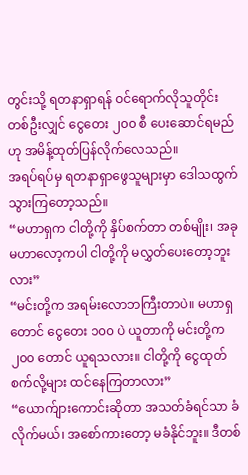တွင်းသို့ ရတနာရှာရန် ဝင်ရောက်လိုသူတိုင်း တစ်ဦးလျှင် ငွေတေး ၂၀၀ စီ ပေးဆောင်ရမည်ဟု အမိန့်ထုတ်ပြန်လိုက်လေသည်။
အရပ်ရပ်မှ ရတနာရှာဖွေသူများမှာ ဒေါသထွက်သွားကြတော့သည်။
“မဟာရှက ငါတို့ကို နှိပ်စက်တာ တစ်မျိုး၊ အခု မဟာလော့ကပါ ငါတို့ကို မလွှတ်ပေးတော့ဘူးလား”
“မင်းတို့က အရမ်းလောဘကြီးတာပဲ။ မဟာရှတောင် ငွေတေး ၁၀၀ ပဲ ယူတာကို မင်းတို့က ၂၀၀ တောင် ယူရသလား။ ငါတို့ကို ငွေထုတ်စက်လို့များ ထင်နေကြတာလား”
“ယောက်ျားကောင်းဆိုတာ အသတ်ခံရင်သာ ခံလိုက်မယ်၊ အစော်ကားတော့ မခံနိုင်ဘူး။ ဒီတစ်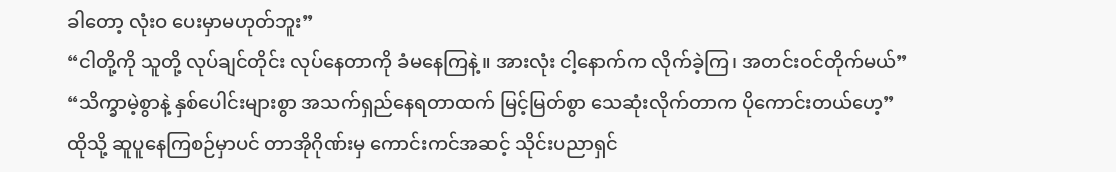ခါတော့ လုံးဝ ပေးမှာမဟုတ်ဘူး”
“ငါတို့ကို သူတို့ လုပ်ချင်တိုင်း လုပ်နေတာကို ခံမနေကြနဲ့။ အားလုံး ငါ့နောက်က လိုက်ခဲ့ကြ၊ အတင်းဝင်တိုက်မယ်”
“သိက္ခာမဲ့စွာနဲ့ နှစ်ပေါင်းများစွာ အသက်ရှည်နေရတာထက် မြင့်မြတ်စွာ သေဆုံးလိုက်တာက ပိုကောင်းတယ်ဟေ့”
ထိုသို့ ဆူပူနေကြစဉ်မှာပင် တာအိုဂိုဏ်းမှ ကောင်းကင်အဆင့် သိုင်းပညာရှင်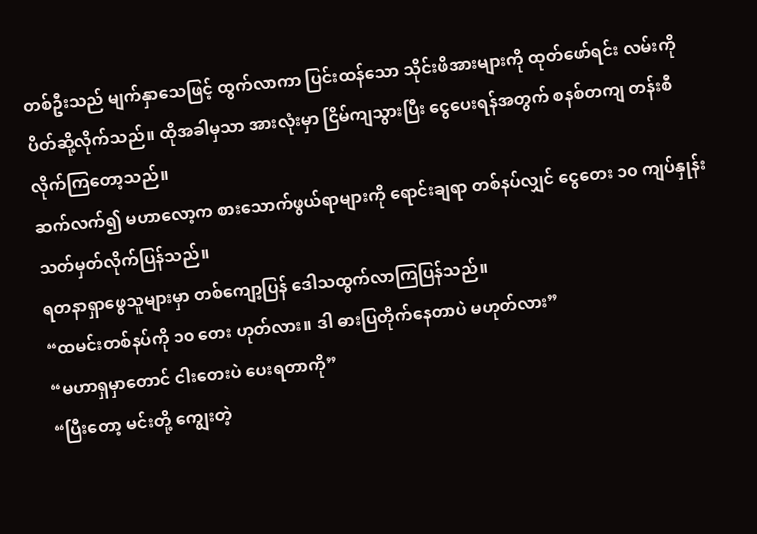တစ်ဦးသည် မျက်နှာသေဖြင့် ထွက်လာကာ ပြင်းထန်သော သိုင်းဖိအားများကို ထုတ်ဖော်ရင်း လမ်းကို ပိတ်ဆို့လိုက်သည်။ ထိုအခါမှသာ အားလုံးမှာ ငြိမ်ကျသွားပြီး ငွေပေးရန်အတွက် စနစ်တကျ တန်းစီလိုက်ကြတော့သည်။
ဆက်လက်၍ မဟာလော့က စားသောက်ဖွယ်ရာများကို ရောင်းချရာ တစ်နပ်လျှင် ငွေတေး ၁၀ ကျပ်နှုန်း သတ်မှတ်လိုက်ပြန်သည်။
ရတနာရှာဖွေသူများမှာ တစ်ကျော့ပြန် ဒေါသထွက်လာကြပြန်သည်။
“ထမင်းတစ်နပ်ကို ၁၀ တေး ဟုတ်လား။ ဒါ ဓားပြတိုက်နေတာပဲ မဟုတ်လား”
“မဟာရှမှာတောင် ငါးတေးပဲ ပေးရတာကို”
“ပြီးတော့ မင်းတို့ ကျွေးတဲ့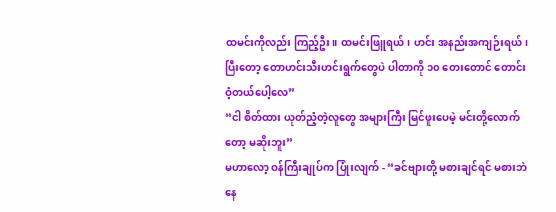ထမင်းကိုလည်း ကြည့်ဦး။ ထမင်းဖြူရယ်၊ ဟင်း အနည်းအကျဉ်းရယ်၊ ပြီးတော့ တောဟင်းသီးဟင်းရွက်တွေပဲ ပါတာကို ၁၀ တေးတောင် တောင်းဝံ့တယ်ပေါ့လေ”
“ငါ စိတ်ထား ယုတ်ညံ့တဲ့လူတွေ အများကြီး မြင်ဖူးပေမဲ့ မင်းတို့လောက်တော့ မဆိုးဘူး”
မဟာလော့ ဝန်ကြီးချုပ်က ပြုံးလျက် - “ခင်ဗျားတို့ မစားချင်ရင် မစားဘဲ နေ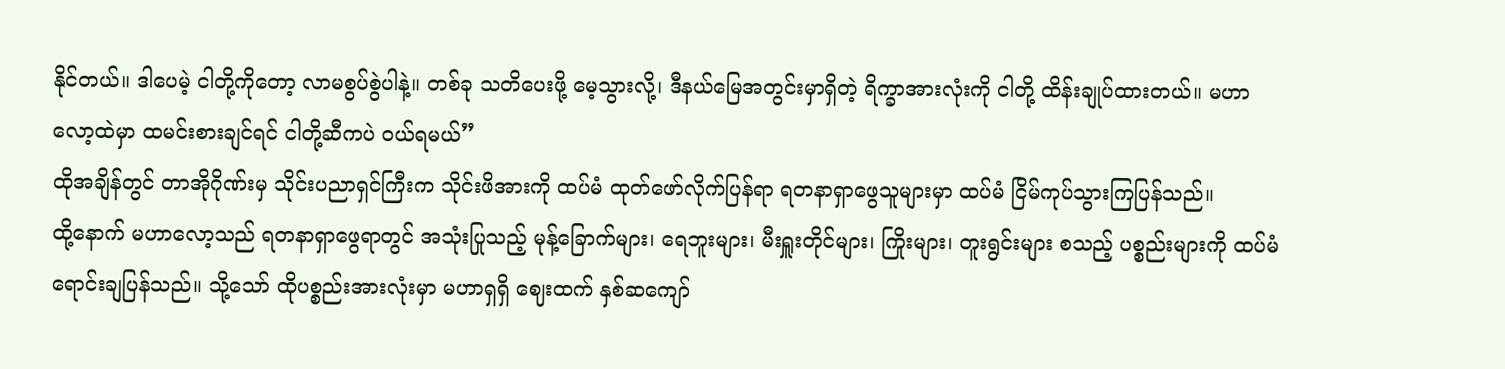နိုင်တယ်။ ဒါပေမဲ့ ငါတို့ကိုတော့ လာမစွပ်စွဲပါနဲ့။ တစ်ခု သတိပေးဖို့ မေ့သွားလို့၊ ဒီနယ်မြေအတွင်းမှာရှိတဲ့ ရိက္ခာအားလုံးကို ငါတို့ ထိန်းချုပ်ထားတယ်။ မဟာလော့ထဲမှာ ထမင်းစားချင်ရင် ငါတို့ဆီကပဲ ဝယ်ရမယ်”
ထိုအချိန်တွင် တာအိုဂိုဏ်းမှ သိုင်းပညာရှင်ကြီးက သိုင်းဖိအားကို ထပ်မံ ထုတ်ဖော်လိုက်ပြန်ရာ ရတနာရှာဖွေသူများမှာ ထပ်မံ ငြိမ်ကုပ်သွားကြပြန်သည်။
ထို့နောက် မဟာလော့သည် ရတနာရှာဖွေရာတွင် အသုံးပြုသည့် မုန့်ခြောက်များ၊ ရေဘူးများ၊ မီးရှူးတိုင်များ၊ ကြိုးများ၊ တူးရွင်းများ စသည့် ပစ္စည်းများကို ထပ်မံရောင်းချပြန်သည်။ သို့သော် ထိုပစ္စည်းအားလုံးမှာ မဟာရှရှိ ဈေးထက် နှစ်ဆကျော်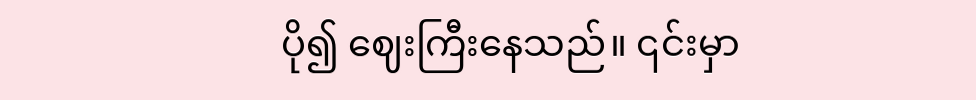ပို၍ ဈေးကြီးနေသည်။ ၎င်းမှာ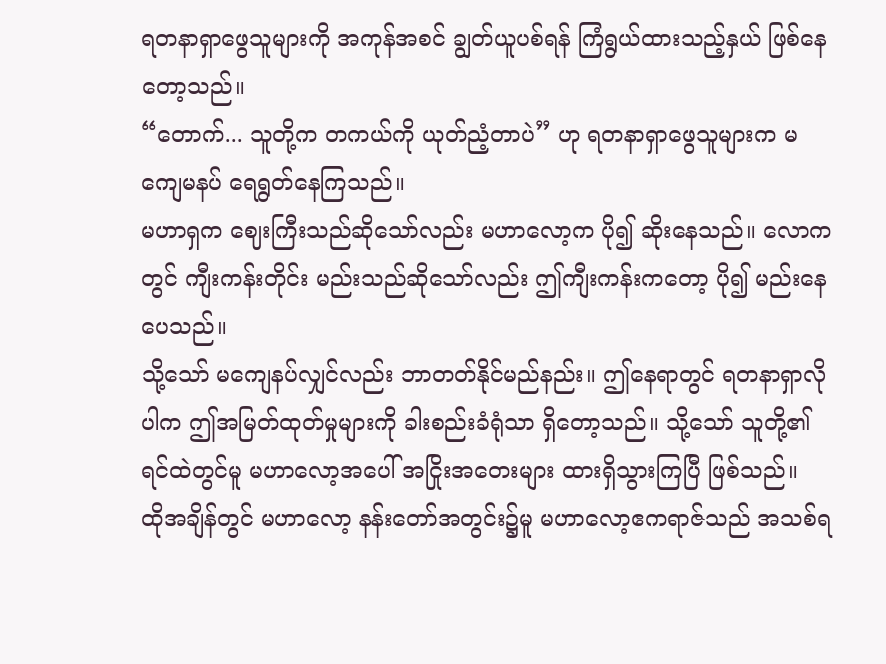ရတနာရှာဖွေသူများကို အကုန်အစင် ချွတ်ယူပစ်ရန် ကြံရွယ်ထားသည့်နှယ် ဖြစ်နေတော့သည်။
“တောက်... သူတို့က တကယ်ကို ယုတ်ညံ့တာပဲ” ဟု ရတနာရှာဖွေသူများက မကျေမနပ် ရေရွတ်နေကြသည်။
မဟာရှက ဈေးကြီးသည်ဆိုသော်လည်း မဟာလော့က ပို၍ ဆိုးနေသည်။ လောကတွင် ကျီးကန်းတိုင်း မည်းသည်ဆိုသော်လည်း ဤကျီးကန်းကတော့ ပို၍ မည်းနေပေသည်။
သို့သော် မကျေနပ်လျှင်လည်း ဘာတတ်နိုင်မည်နည်း။ ဤနေရာတွင် ရတနာရှာလိုပါက ဤအမြတ်ထုတ်မှုများကို ခါးစည်းခံရုံသာ ရှိတော့သည်။ သို့သော် သူတို့၏ ရင်ထဲတွင်မူ မဟာလော့အပေါ် အငြိုးအတေးများ ထားရှိသွားကြပြီ ဖြစ်သည်။
ထိုအချိန်တွင် မဟာလော့ နန်းတော်အတွင်း၌မူ မဟာလော့ဧကရာဇ်သည် အသစ်ရ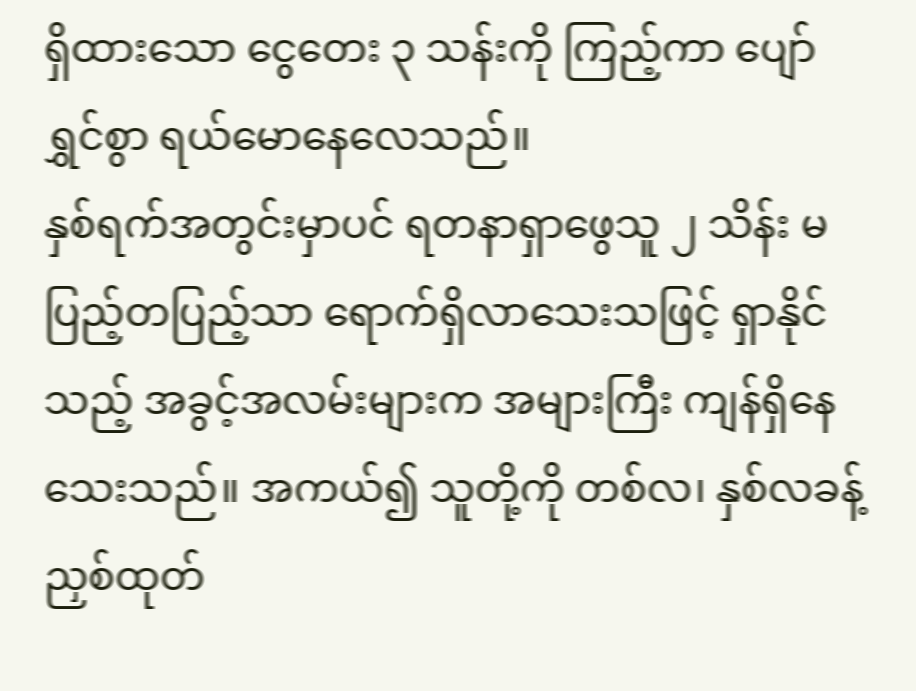ရှိထားသော ငွေတေး ၃ သန်းကို ကြည့်ကာ ပျော်ရွှင်စွာ ရယ်မောနေလေသည်။
နှစ်ရက်အတွင်းမှာပင် ရတနာရှာဖွေသူ ၂ သိန်း မပြည့်တပြည့်သာ ရောက်ရှိလာသေးသဖြင့် ရှာနိုင်သည့် အခွင့်အလမ်းများက အများကြီး ကျန်ရှိနေသေးသည်။ အကယ်၍ သူတို့ကို တစ်လ၊ နှစ်လခန့် ညှစ်ထုတ်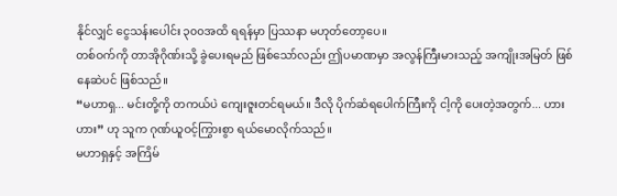နိုင်လျှင် ငွေသန်းပေါင်း ၃၀၀အထိ ရရန်မှာ ပြဿနာ မဟုတ်တော့ပေ။
တစ်ဝက်ကို တာအိုဂိုဏ်းသို့ ခွဲပေးရမည် ဖြစ်သော်လည်း ဤပမာဏမှာ အလွန်ကြီးမားသည့် အကျိုးအမြတ် ဖြစ်နေဆဲပင် ဖြစ်သည်။
“မဟာရှ... မင်းတို့ကို တကယ်ပဲ ကျေးဇူးတင်ရမယ်။ ဒီလို ပိုက်ဆံရပေါက်ကြီးကို ငါ့ကို ပေးတဲ့အတွက်... ဟားဟား” ဟု သူက ဂုဏ်ယူဝင့်ကြွားစွာ ရယ်မောလိုက်သည်။
မဟာရှနှင့် အကြိမ်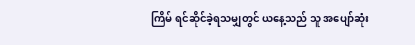ကြိမ် ရင်ဆိုင်ခဲ့ရသမျှတွင် ယနေ့သည် သူ အပျော်ဆုံး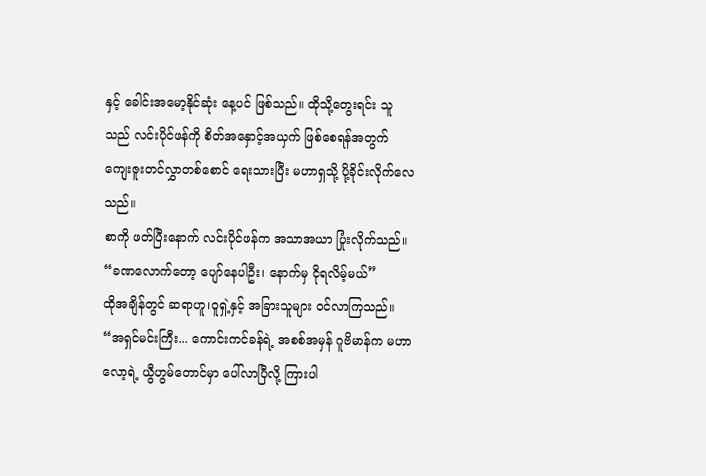နှင့် ခေါင်းအမော့နိုင်ဆုံး နေ့ပင် ဖြစ်သည်။ ထိုသို့တွေးရင်း သူသည် လင်းပိုင်ဖန်ကို စိတ်အနှောင့်အယှက် ဖြစ်စေရန်အတွက် ကျေးဇူးတင်လွှာတစ်စောင် ရေးသားပြီး မဟာရှသို့ ပို့ခိုင်းလိုက်လေသည်။
စာကို ဖတ်ပြီးနောက် လင်းပိုင်ဖန်က အသာအယာ ပြုံးလိုက်သည်။
“ခဏလောက်တော့ ပျော်နေပါဦး၊ နောက်မှ ငိုရလိမ့်မယ်”
ထိုအချိန်တွင် ဆရာဟူ၊ဝူရှဲ့နှင့် အခြားသူများ ဝင်လာကြသည်။
“အရှင်မင်းကြီး... ကောင်းကင်ခန်ရဲ့ အစစ်အမှန် ဂူဗိမာန်က မဟာလော့ရဲ့ ယွီဟွမ်တောင်မှာ ပေါ်လာပြီလို့ ကြားပါ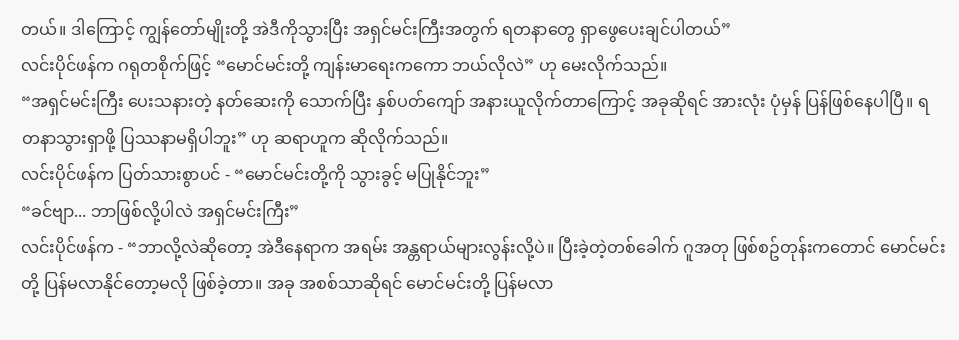တယ်။ ဒါကြောင့် ကျွန်တော်မျိုးတို့ အဲဒီကိုသွားပြီး အရှင်မင်းကြီးအတွက် ရတနာတွေ ရှာဖွေပေးချင်ပါတယ်”
လင်းပိုင်ဖန်က ဂရုတစိုက်ဖြင့် “မောင်မင်းတို့ ကျန်းမာရေးကကော ဘယ်လိုလဲ” ဟု မေးလိုက်သည်။
“အရှင်မင်းကြီး ပေးသနားတဲ့ နတ်ဆေးကို သောက်ပြီး နှစ်ပတ်ကျော် အနားယူလိုက်တာကြောင့် အခုဆိုရင် အားလုံး ပုံမှန် ပြန်ဖြစ်နေပါပြီ။ ရတနာသွားရှာဖို့ ပြဿနာမရှိပါဘူး” ဟု ဆရာဟူက ဆိုလိုက်သည်။
လင်းပိုင်ဖန်က ပြတ်သားစွာပင် - “မောင်မင်းတို့ကို သွားခွင့် မပြုနိုင်ဘူး”
“ခင်ဗျာ... ဘာဖြစ်လို့ပါလဲ အရှင်မင်းကြီး”
လင်းပိုင်ဖန်က - “ဘာလို့လဲဆိုတော့ အဲဒီနေရာက အရမ်း အန္တရာယ်များလွန်းလို့ပဲ။ ပြီးခဲ့တဲ့တစ်ခေါက် ဂူအတု ဖြစ်စဥ်တုန်းကတောင် မောင်မင်းတို့ ပြန်မလာနိုင်တော့မလို ဖြစ်ခဲ့တာ။ အခု အစစ်သာဆိုရင် မောင်မင်းတို့ ပြန်မလာ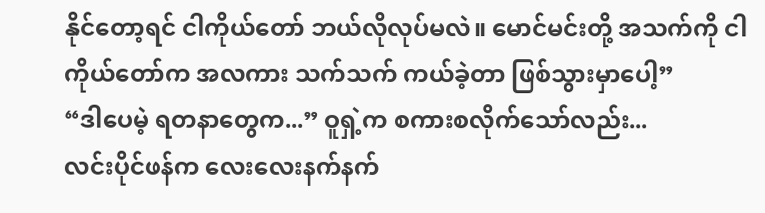နိုင်တော့ရင် ငါကိုယ်တော် ဘယ်လိုလုပ်မလဲ။ မောင်မင်းတို့ အသက်ကို ငါကိုယ်တော်က အလကား သက်သက် ကယ်ခဲ့တာ ဖြစ်သွားမှာပေါ့”
“ဒါပေမဲ့ ရတနာတွေက...” ဝူရှဲ့က စကားစလိုက်သော်လည်း...
လင်းပိုင်ဖန်က လေးလေးနက်နက်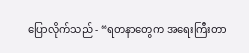ပြောလိုက်သည် - “ရတနာတွေက အရေးကြီးတာ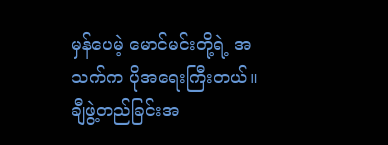မှန်ပေမဲ့ မောင်မင်းတို့ရဲ့ အသက်က ပိုအရေးကြီးတယ်။ ချီဖွဲ့တည်ခြင်းအ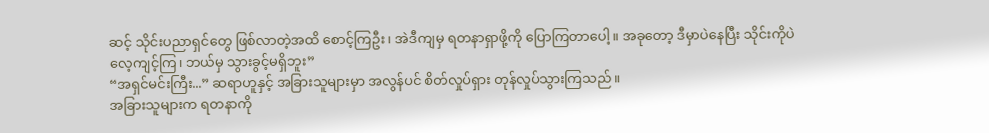ဆင့် သိုင်းပညာရှင်တွေ ဖြစ်လာတဲ့အထိ စောင့်ကြဦး၊ အဲဒီကျမှ ရတနာရှာဖို့ကို ပြောကြတာပေါ့။ အခုတော့ ဒီမှာပဲနေပြီး သိုင်းကိုပဲ လေ့ကျင့်ကြ၊ ဘယ်မှ သွားခွင့်မရှိဘူး”
“အရှင်မင်းကြီး...” ဆရာဟူနှင့် အခြားသူများမှာ အလွန်ပင် စိတ်လှုပ်ရှား တုန်လှုပ်သွားကြသည်။
အခြားသူများက ရတနာကို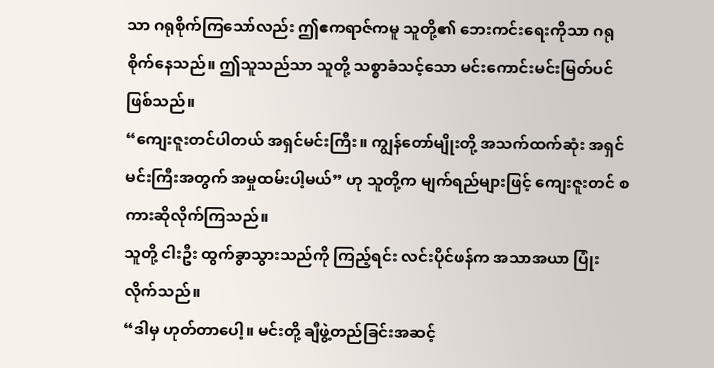သာ ဂရုစိုက်ကြသော်လည်း ဤဧကရာဇ်ကမူ သူတို့၏ ဘေးကင်းရေးကိုသာ ဂရုစိုက်နေသည်။ ဤသူသည်သာ သူတို့ သစ္စာခံသင့်သော မင်းကောင်းမင်းမြတ်ပင် ဖြစ်သည်။
“ကျေးဇူးတင်ပါတယ် အရှင်မင်းကြီး။ ကျွန်တော်မျိုးတို့ အသက်ထက်ဆုံး အရှင်မင်းကြီးအတွက် အမှုထမ်းပါ့မယ်” ဟု သူတို့က မျက်ရည်များဖြင့် ကျေးဇူးတင် စကားဆိုလိုက်ကြသည်။
သူတို့ ငါးဦး ထွက်ခွာသွားသည်ကို ကြည့်ရင်း လင်းပိုင်ဖန်က အသာအယာ ပြုံးလိုက်သည်။
“ဒါမှ ဟုတ်တာပေါ့။ မင်းတို့ ချီဖွဲ့တည်ခြင်းအဆင့်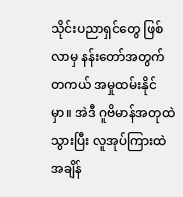သိုင်းပညာရှင်တွေ ဖြစ်လာမှ နန်းတော်အတွက် တကယ် အမှုထမ်းနိုင်မှာ။ အဲဒီ ဂူဗိမာန်အတုထဲ သွားပြီး လူအုပ်ကြားထဲ အချိန်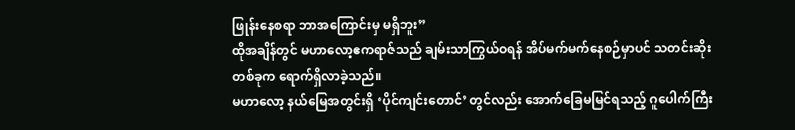ဖြုန်းနေစရာ ဘာအကြောင်းမှ မရှိဘူး”
ထိုအချိန်တွင် မဟာလော့ဧကရာဇ်သည် ချမ်းသာကြွယ်ဝရန် အိပ်မက်မက်နေစဉ်မှာပင် သတင်းဆိုးတစ်ခုက ရောက်ရှိလာခဲ့သည်။
မဟာလော့ နယ်မြေအတွင်းရှိ ‘ပိုင်ကျင်းတောင်’ တွင်လည်း အောက်ခြေမမြင်ရသည့် ဂူပေါက်ကြီး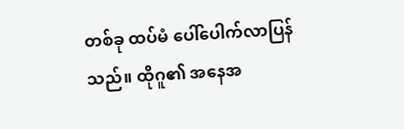တစ်ခု ထပ်မံ ပေါ်ပေါက်လာပြန်သည်။ ထိုဂူ၏ အနေအ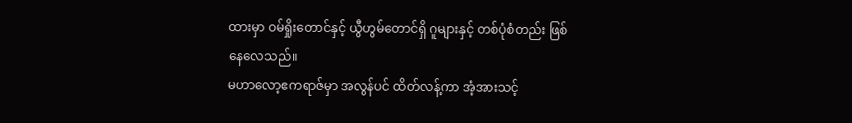ထားမှာ ဝမ်ရှိုးတောင်နှင့် ယွီဟွမ်တောင်ရှိ ဂူများနှင့် တစ်ပုံစံတည်း ဖြစ်နေလေသည်။
မဟာလော့ဧကရာဇ်မှာ အလွန်ပင် ထိတ်လန့်ကာ အံ့အားသင့်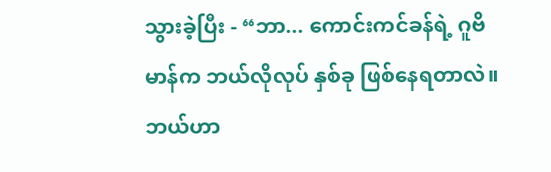သွားခဲ့ပြီး - “ဘာ... ကောင်းကင်ခန်ရဲ့ ဂူဗိမာန်က ဘယ်လိုလုပ် နှစ်ခု ဖြစ်နေရတာလဲ။ ဘယ်ဟာ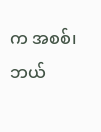က အစစ်၊ ဘယ်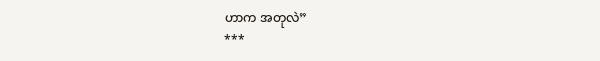ဟာက အတုလဲ”
***